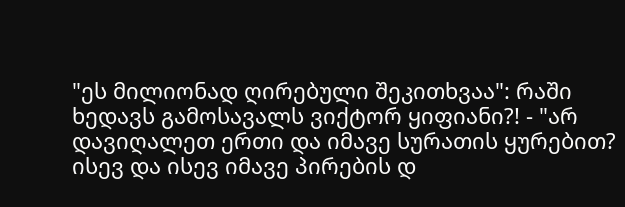"ეს მილიონად ღირებული შეკითხვაა": რაში ხედავს გამოსავალს ვიქტორ ყიფიანი?! - "არ დავიღალეთ ერთი და იმავე სურათის ყურებით? ისევ და ისევ იმავე პირების დ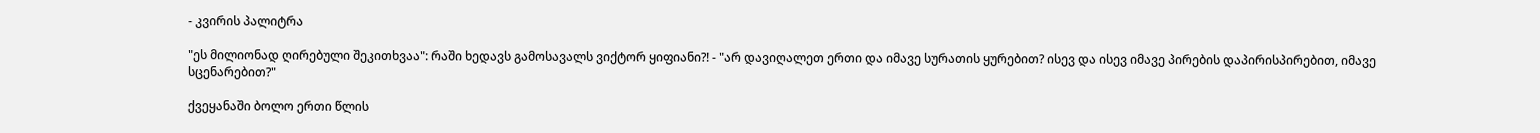- კვირის პალიტრა

"ეს მილიონად ღირებული შეკითხვაა": რაში ხედავს გამოსავალს ვიქტორ ყიფიანი?! - "არ დავიღალეთ ერთი და იმავე სურათის ყურებით? ისევ და ისევ იმავე პირების დაპირისპირებით, იმავე სცენარებით?"

ქვეყანაში ბოლო ერთი წლის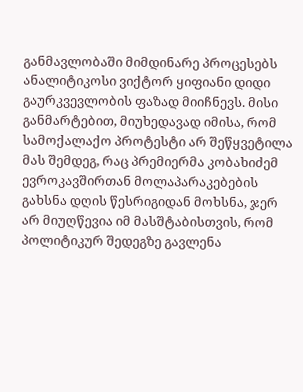განმავლობაში მიმდინარე პროცესებს ანალიტიკოსი ვიქტორ ყიფიანი დიდი გაურკვევლობის ფაზად მიიჩნევს. მისი განმარტებით, მიუხედავად იმისა, რომ სამოქალაქო პროტესტი არ შეწყვეტილა მას შემდეგ, რაც პრემიერმა კობახიძემ ევროკავშირთან მოლაპარაკებების გახსნა დღის წესრიგიდან მოხსნა, ჯერ არ მიუღწევია იმ მასშტაბისთვის, რომ პოლიტიკურ შედეგზე გავლენა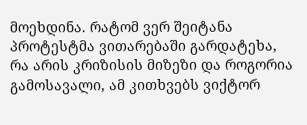მოეხდინა. რატომ ვერ შეიტანა პროტესტმა ვითარებაში გარდატეხა, რა არის კრიზისის მიზეზი და როგორია გამოსავალი, ამ კითხვებს ვიქტორ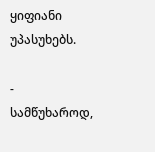ყიფიანი უპასუხებს.

- სამწუხაროდ,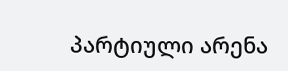პარტიული არენა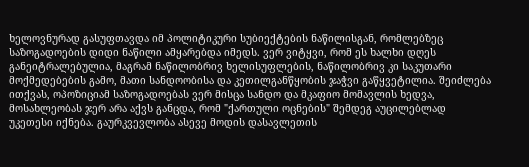ხელოვნურად გასუფთავდა იმ პოლიტიკური სუბიექტების ნაწილისგან, რომლებზეც საზოგადოების დიდი ნაწილი ამყარებდა იმედს. ვერ ვიტყვი, რომ ეს ხალხი დღეს განეიტრალებულია, მაგრამ ნაწილობრივ ხელისუფლების, ნაწილობრივ კი საკუთარი მოქმედებების გამო, მათი სანდოობისა და კეთილგანწყობის ჯაჭვი გაწყვეტილია. შეიძლება ითქვას, ოპოზიციამ საზოგადოებას ვერ მისცა სანდო და მკაფიო მომავლის ხედვა, მოსახლეობას ჯერ არა აქვს განცდა, რომ "ქართული ოცნების" შემდეგ აუცილებლად უკეთესი იქნება. გაურკვევლობა ასევე მოდის დასავლეთის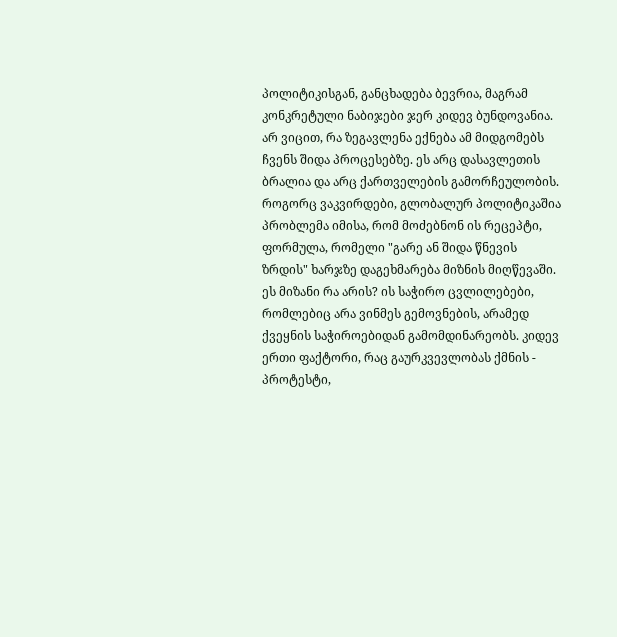პოლიტიკისგან, განცხადება ბევრია, მაგრამ კონკრეტული ნაბიჯები ჯერ კიდევ ბუნდოვანია. არ ვიცით, რა ზეგავლენა ექნება ამ მიდგომებს ჩვენს შიდა პროცესებზე. ეს არც დასავლეთის ბრალია და არც ქართველების გამორჩეულობის. როგორც ვაკვირდები, გლობალურ პოლიტიკაშია პრობლემა იმისა, რომ მოძებნონ ის რეცეპტი, ფორმულა, რომელი "გარე ან შიდა წნევის ზრდის" ხარჯზე დაგეხმარება მიზნის მიღწევაში. ეს მიზანი რა არის? ის საჭირო ცვლილებები, რომლებიც არა ვინმეს გემოვნების, არამედ ქვეყნის საჭიროებიდან გამომდინარეობს. კიდევ ერთი ფაქტორი, რაც გაურკვევლობას ქმნის - პროტესტი,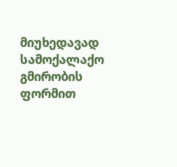მიუხედავად სამოქალაქო გმირობის ფორმით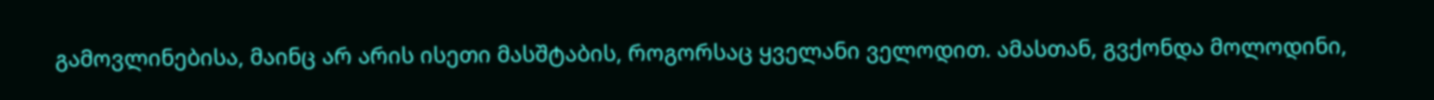გამოვლინებისა, მაინც არ არის ისეთი მასშტაბის, როგორსაც ყველანი ველოდით. ამასთან, გვქონდა მოლოდინი,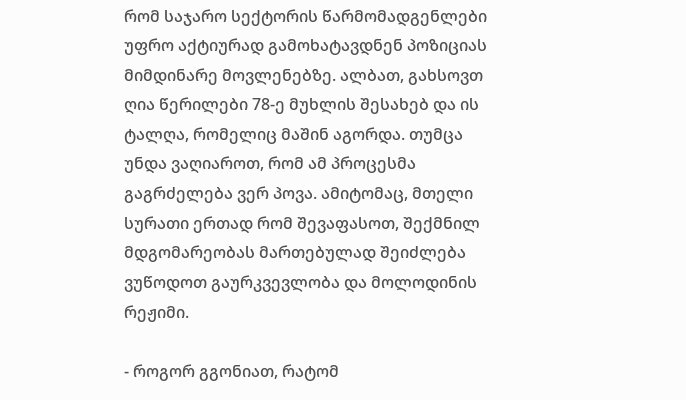რომ საჯარო სექტორის წარმომადგენლები უფრო აქტიურად გამოხატავდნენ პოზიციას მიმდინარე მოვლენებზე. ალბათ, გახსოვთ ღია წერილები 78-ე მუხლის შესახებ და ის ტალღა, რომელიც მაშინ აგორდა. თუმცა უნდა ვაღიაროთ, რომ ამ პროცესმა გაგრძელება ვერ პოვა. ამიტომაც, მთელი სურათი ერთად რომ შევაფასოთ, შექმნილ მდგომარეობას მართებულად შეიძლება ვუწოდოთ გაურკვევლობა და მოლოდინის რეჟიმი.

- როგორ გგონიათ, რატომ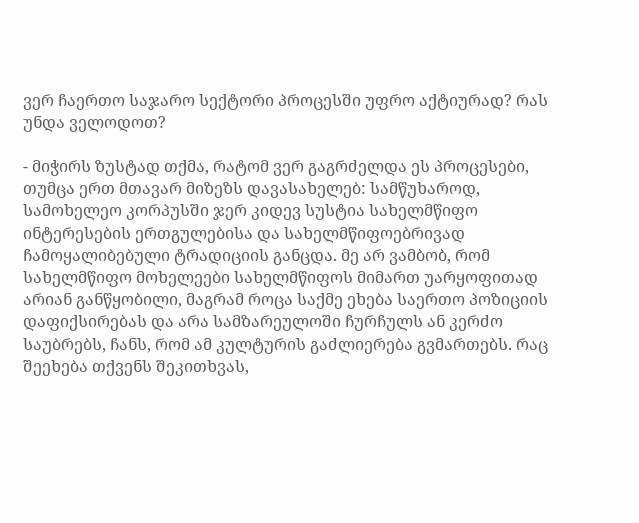ვერ ჩაერთო საჯარო სექტორი პროცესში უფრო აქტიურად? რას უნდა ველოდოთ?

- მიჭირს ზუსტად თქმა, რატომ ვერ გაგრძელდა ეს პროცესები, თუმცა ერთ მთავარ მიზეზს დავასახელებ: სამწუხაროდ, სამოხელეო კორპუსში ჯერ კიდევ სუსტია სახელმწიფო ინტერესების ერთგულებისა და სახელმწიფოებრივად ჩამოყალიბებული ტრადიციის განცდა. მე არ ვამბობ, რომ სახელმწიფო მოხელეები სახელმწიფოს მიმართ უარყოფითად არიან განწყობილი, მაგრამ როცა საქმე ეხება საერთო პოზიციის დაფიქსირებას და არა სამზარეულოში ჩურჩულს ან კერძო საუბრებს, ჩანს, რომ ამ კულტურის გაძლიერება გვმართებს. რაც შეეხება თქვენს შეკითხვას,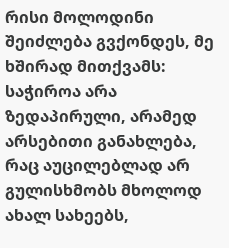რისი მოლოდინი შეიძლება გვქონდეს, მე ხშირად მითქვამს: საჭიროა არა ზედაპირული, არამედ არსებითი განახლება, რაც აუცილებლად არ გულისხმობს მხოლოდ ახალ სახეებს,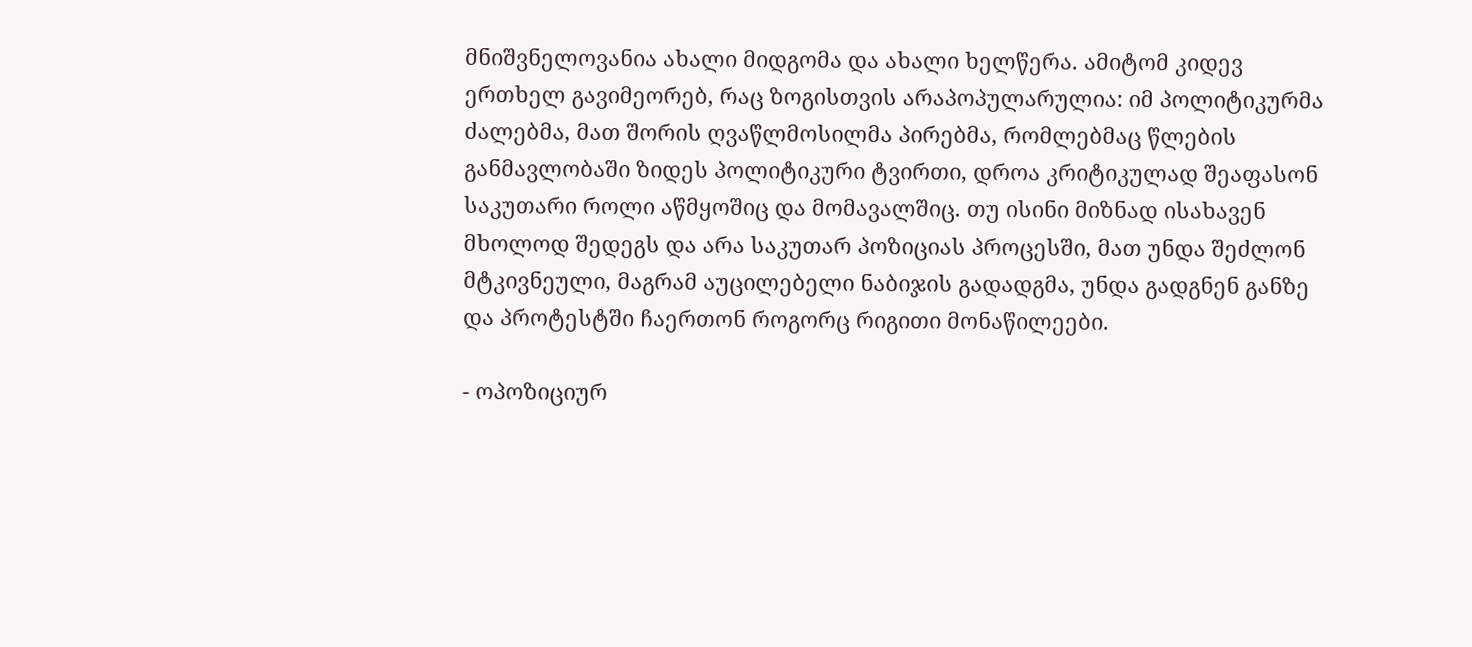მნიშვნელოვანია ახალი მიდგომა და ახალი ხელწერა. ამიტომ კიდევ ერთხელ გავიმეორებ, რაც ზოგისთვის არაპოპულარულია: იმ პოლიტიკურმა ძალებმა, მათ შორის ღვაწლმოსილმა პირებმა, რომლებმაც წლების განმავლობაში ზიდეს პოლიტიკური ტვირთი, დროა კრიტიკულად შეაფასონ საკუთარი როლი აწმყოშიც და მომავალშიც. თუ ისინი მიზნად ისახავენ მხოლოდ შედეგს და არა საკუთარ პოზიციას პროცესში, მათ უნდა შეძლონ მტკივნეული, მაგრამ აუცილებელი ნაბიჯის გადადგმა, უნდა გადგნენ განზე და პროტესტში ჩაერთონ როგორც რიგითი მონაწილეები.

- ოპოზიციურ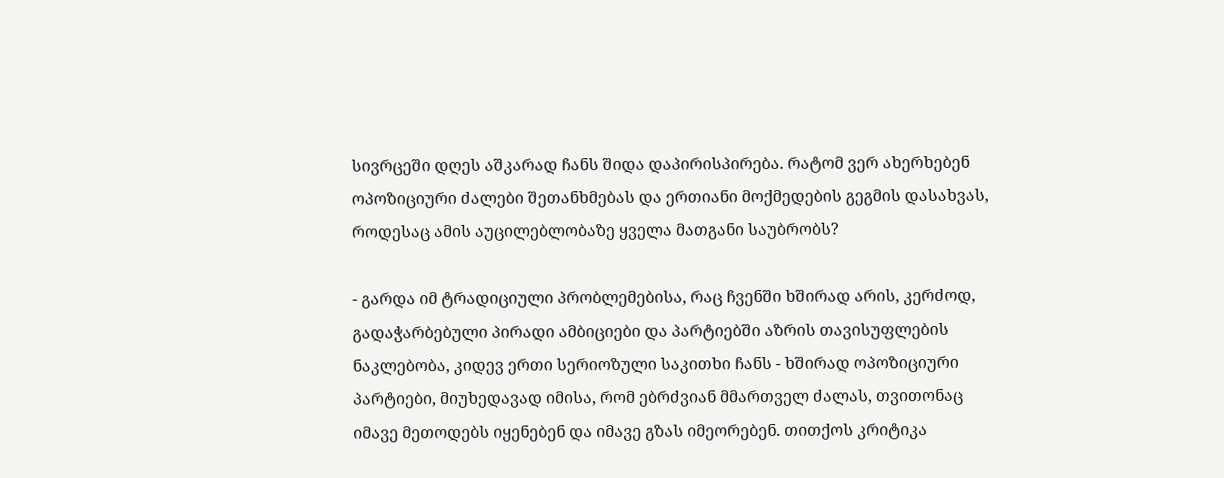სივრცეში დღეს აშკარად ჩანს შიდა დაპირისპირება. რატომ ვერ ახერხებენ ოპოზიციური ძალები შეთანხმებას და ერთიანი მოქმედების გეგმის დასახვას, როდესაც ამის აუცილებლობაზე ყველა მათგანი საუბრობს?

- გარდა იმ ტრადიციული პრობლემებისა, რაც ჩვენში ხშირად არის, კერძოდ, გადაჭარბებული პირადი ამბიციები და პარტიებში აზრის თავისუფლების ნაკლებობა, კიდევ ერთი სერიოზული საკითხი ჩანს - ხშირად ოპოზიციური პარტიები, მიუხედავად იმისა, რომ ებრძვიან მმართველ ძალას, თვითონაც იმავე მეთოდებს იყენებენ და იმავე გზას იმეორებენ. თითქოს კრიტიკა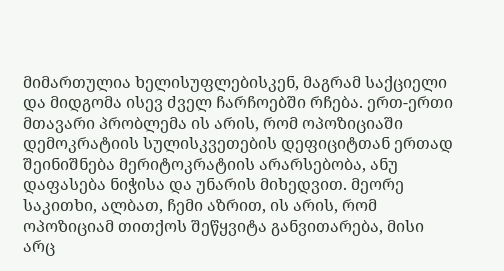მიმართულია ხელისუფლებისკენ, მაგრამ საქციელი და მიდგომა ისევ ძველ ჩარჩოებში რჩება. ერთ-ერთი მთავარი პრობლემა ის არის, რომ ოპოზიციაში დემოკრატიის სულისკვეთების დეფიციტთან ერთად შეინიშნება მერიტოკრატიის არარსებობა, ანუ დაფასება ნიჭისა და უნარის მიხედვით. მეორე საკითხი, ალბათ, ჩემი აზრით, ის არის, რომ ოპოზიციამ თითქოს შეწყვიტა განვითარება, მისი არც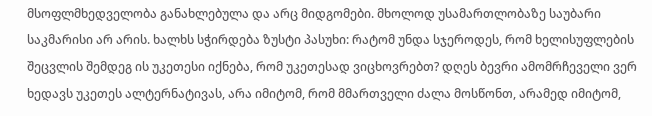მსოფლმხედველობა განახლებულა და არც მიდგომები. მხოლოდ უსამართლობაზე საუბარი საკმარისი არ არის. ხალხს სჭირდება ზუსტი პასუხი: რატომ უნდა სჯეროდეს, რომ ხელისუფლების შეცვლის შემდეგ ის უკეთესი იქნება, რომ უკეთესად ვიცხოვრებთ? დღეს ბევრი ამომრჩეველი ვერ ხედავს უკეთეს ალტერნატივას, არა იმიტომ, რომ მმართველი ძალა მოსწონთ, არამედ იმიტომ,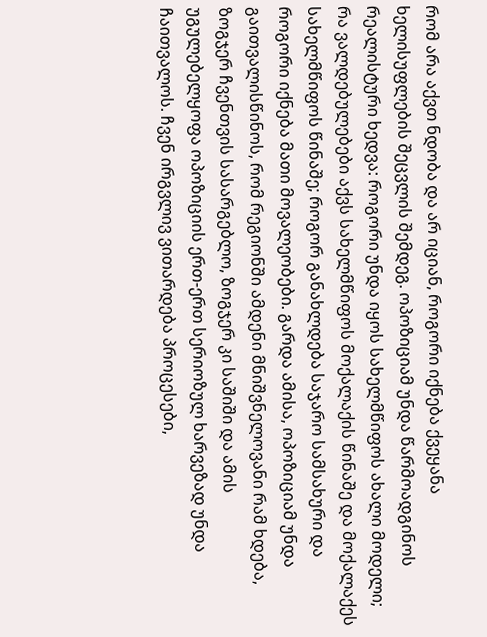რომ არა აქვთ ნდობა და არ იციან, როგორი იქნება ქვეყანა ხელისუფლების შეცვლის შემდეგ. ოპოზიციამ უნდა წარმოადგინოს რეალისტური ხედვა: როგორი უნდა იყოს სახელმწიფოს ახალი მოდელი; რა ვალდებულებები აქვს სახელმწიფოს მოქალაქის წინაშე და მოქალაქეს სახელმწიფოს წინაშე; როგორ განახლდება საჯარო სამსახური და როგორი იქნება მათი მოვალეობები. გარდა ამისა, ოპოზიციამ უნდა გაითვალისწინოს, რომ რეგიონში ამდენი მნიშვნელოვანი რამ ხდება, ზოგჯერ ჩვენთვის სასარგებლო, ზოგჯერ კი საშიში და ამის უგულებელყოფა ოპოზიციის ერთ-ერთ სერიოზულ ხარვეზად უნდა ჩაითვალოს. ჩვენ ირგვლივ ვითარდება პროცესები,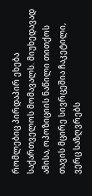რომლებიც პირდაპირ ეხება საქართველოს მომავალს. მიუხედავად ამისა, ოპოზიციის ნაწილი თითქოს თავის მცირე სივრცეშია ჩაკეტილი, ვერც საზღვრებს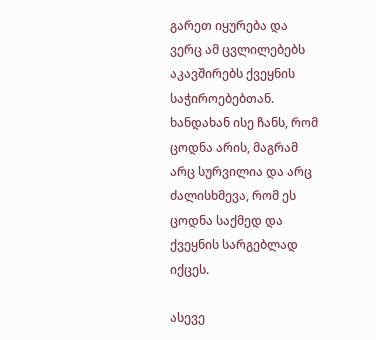გარეთ იყურება და ვერც ამ ცვლილებებს აკავშირებს ქვეყნის საჭიროებებთან. ხანდახან ისე ჩანს, რომ ცოდნა არის, მაგრამ არც სურვილია და არც ძალისხმევა, რომ ეს ცოდნა საქმედ და ქვეყნის სარგებლად იქცეს.

ასევე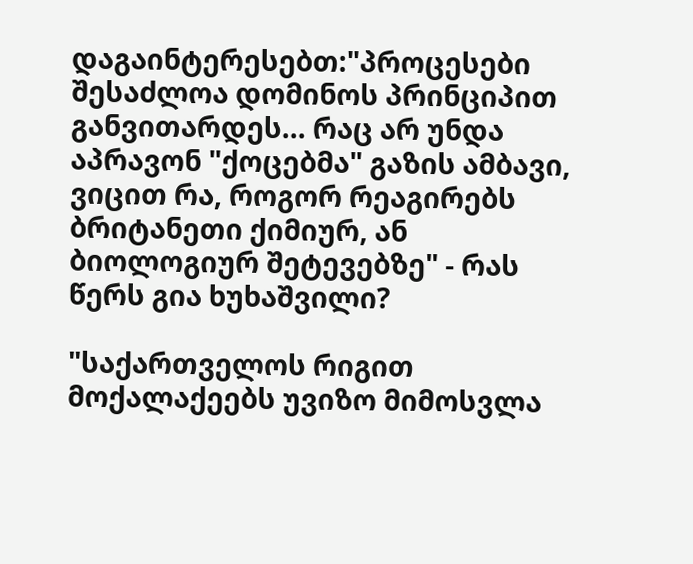დაგაინტერესებთ:"პროცესები შესაძლოა დომინოს პრინციპით განვითარდეს... რაც არ უნდა აპრავონ "ქოცებმა" გაზის ამბავი, ვიცით რა, როგორ რეაგირებს ბრიტანეთი ქიმიურ, ან ბიოლოგიურ შეტევებზე" - რას წერს გია ხუხაშვილი?

"საქართველოს რიგით მოქალაქეებს უვიზო მიმოსვლა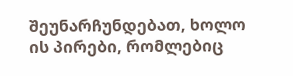შეუნარჩუნდებათ, ხოლო ის პირები, რომლებიც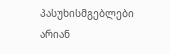პასუხისმგებლები არიან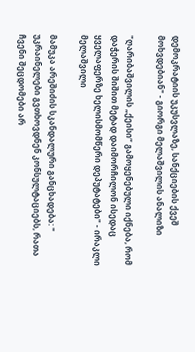დემოკრატიის უკუსვლაზე, სანქციების ქვეშ მოხვდებიან" - გიორგი მელაშვილის ანალიზი

"ღარიბაშვილის „ქეისი“ გამოყენებული იქნება, რომ დაჭერის შიშით მეტად დაიმორჩილონ ისედაც ყველაფერზე ხელისმომწერი დეპუტატები" - ირაკლი მელაშვილი

მამუკა არეშიძის სკანდალური განცხადება: " უკრაინელები გვთხოვდნენ კონსულტაციებს, რათა ჩვენი შეცდომები არ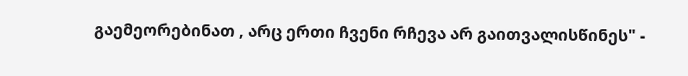გაემეორებინათ , არც ერთი ჩვენი რჩევა არ გაითვალისწინეს" -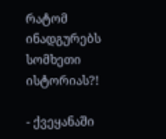რატომ ინადგურებს სომხეთი ისტორიას?!

- ქვეყანაში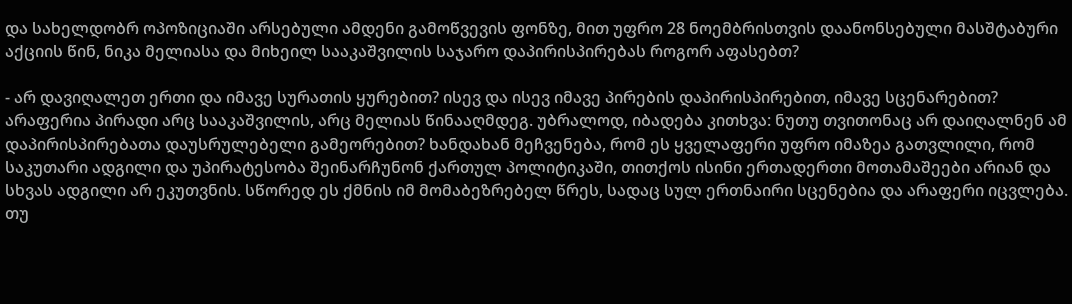და სახელდობრ ოპოზიციაში არსებული ამდენი გამოწვევის ფონზე, მით უფრო 28 ნოემბრისთვის დაანონსებული მასშტაბური აქციის წინ, ნიკა მელიასა და მიხეილ სააკაშვილის საჯარო დაპირისპირებას როგორ აფასებთ?

- არ დავიღალეთ ერთი და იმავე სურათის ყურებით? ისევ და ისევ იმავე პირების დაპირისპირებით, იმავე სცენარებით? არაფერია პირადი არც სააკაშვილის, არც მელიას წინააღმდეგ. უბრალოდ, იბადება კითხვა: ნუთუ თვითონაც არ დაიღალნენ ამ დაპირისპირებათა დაუსრულებელი გამეორებით? ხანდახან მეჩვენება, რომ ეს ყველაფერი უფრო იმაზეა გათვლილი, რომ საკუთარი ადგილი და უპირატესობა შეინარჩუნონ ქართულ პოლიტიკაში, თითქოს ისინი ერთადერთი მოთამაშეები არიან და სხვას ადგილი არ ეკუთვნის. სწორედ ეს ქმნის იმ მომაბეზრებელ წრეს, სადაც სულ ერთნაირი სცენებია და არაფერი იცვლება. თუ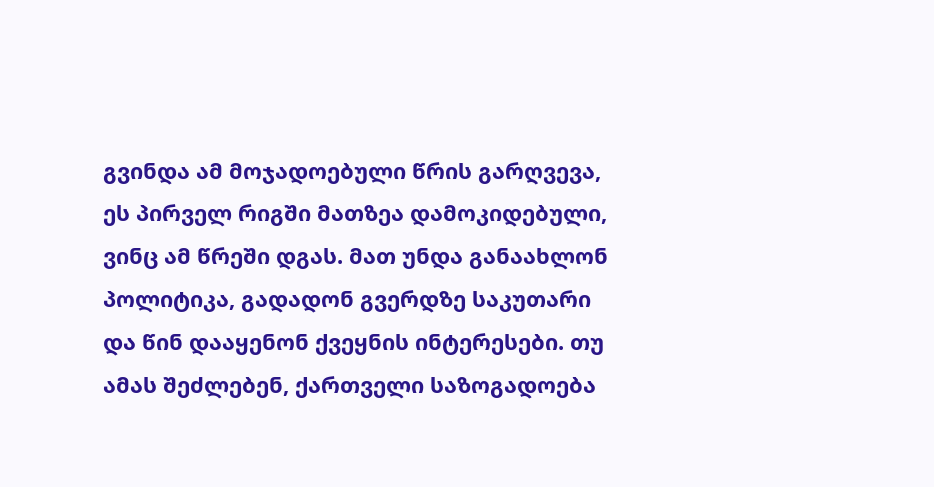გვინდა ამ მოჯადოებული წრის გარღვევა, ეს პირველ რიგში მათზეა დამოკიდებული, ვინც ამ წრეში დგას. მათ უნდა განაახლონ პოლიტიკა, გადადონ გვერდზე საკუთარი და წინ დააყენონ ქვეყნის ინტერესები. თუ ამას შეძლებენ, ქართველი საზოგადოება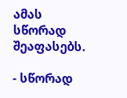ამას სწორად შეაფასებს.

- სწორად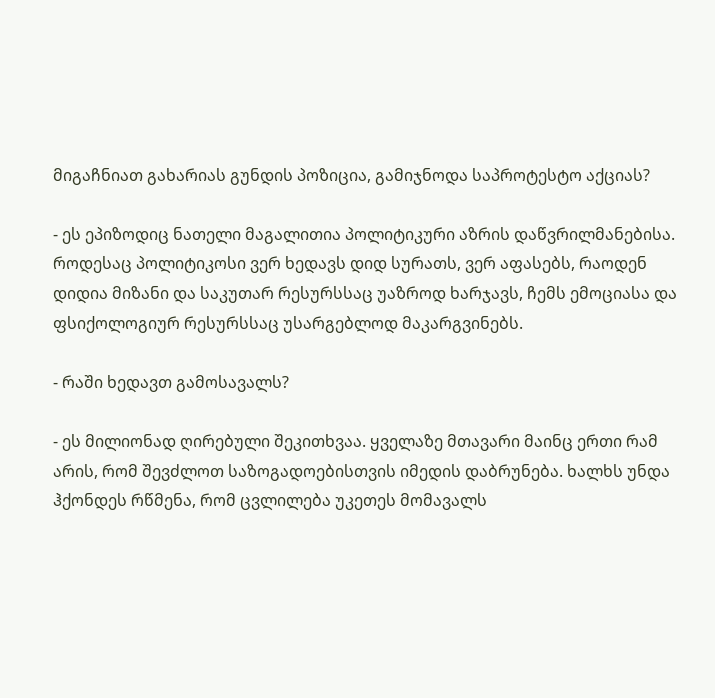მიგაჩნიათ გახარიას გუნდის პოზიცია, გამიჯნოდა საპროტესტო აქციას?

- ეს ეპიზოდიც ნათელი მაგალითია პოლიტიკური აზრის დაწვრილმანებისა. როდესაც პოლიტიკოსი ვერ ხედავს დიდ სურათს, ვერ აფასებს, რაოდენ დიდია მიზანი და საკუთარ რესურსსაც უაზროდ ხარჯავს, ჩემს ემოციასა და ფსიქოლოგიურ რესურსსაც უსარგებლოდ მაკარგვინებს.

- რაში ხედავთ გამოსავალს?

- ეს მილიონად ღირებული შეკითხვაა. ყველაზე მთავარი მაინც ერთი რამ არის, რომ შევძლოთ საზოგადოებისთვის იმედის დაბრუნება. ხალხს უნდა ჰქონდეს რწმენა, რომ ცვლილება უკეთეს მომავალს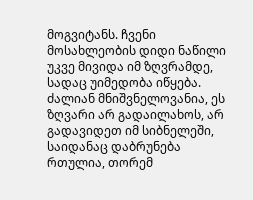მოგვიტანს. ჩვენი მოსახლეობის დიდი ნაწილი უკვე მივიდა იმ ზღვრამდე, სადაც უიმედობა იწყება. ძალიან მნიშვნელოვანია, ეს ზღვარი არ გადაილახოს, არ გადავიდეთ იმ სიბნელეში, საიდანაც დაბრუნება რთულია, თორემ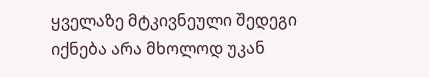ყველაზე მტკივნეული შედეგი იქნება არა მხოლოდ უკან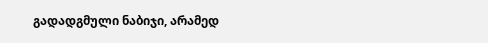გადადგმული ნაბიჯი, არამედ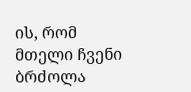ის, რომ მთელი ჩვენი ბრძოლა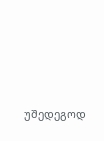უშედეგოდ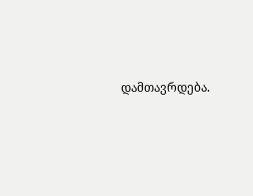დამთავრდება.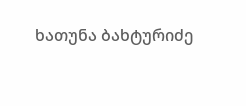ხათუნა ბახტურიძე